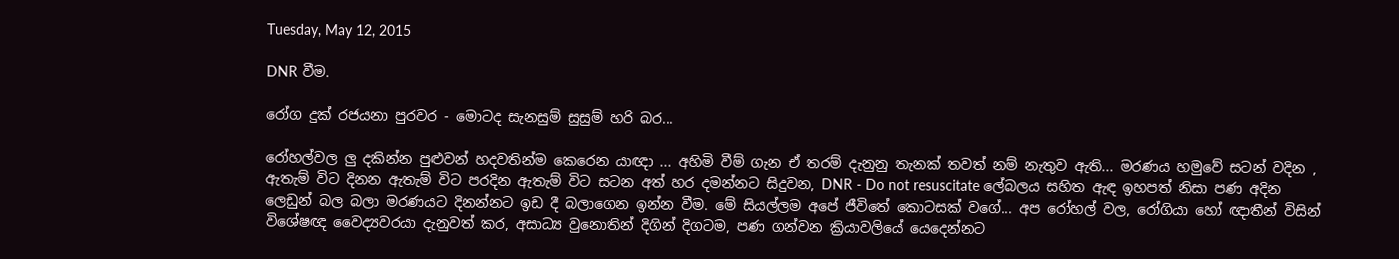Tuesday, May 12, 2015

DNR වීම.

රෝග දුක් රජයනා පුරවර - මොටද සැනසුම් සුසුම් හරි බර...

රෝහල්වල ලු දකින්න පුළුවන් හදවතින්ම කෙරෙන යාඥා ... අහිමි වීම් ගැන ඒ තරම් දැනුනු තැනක් තවත් නම් නැතුව ඇති... මරණය හමුවේ සටන් වදින , ඇතැම් විට දිනන ඇතැම් විට පරදින ඇතැම් විට සටන අත් හර දමන්නට සිදුවන, DNR - Do not resuscitate ලේබලය සහිත ඇඳ ඉහපත් නිසා පණ අදින ලෙඩුන් බල බලා මරණයට දිනන්නට ඉඩ දී බලාගෙන ඉන්න වීම. මේ සියල්ලම අපේ ජීවිතේ කොටසක් වගේ... අප රෝහල් වල, රෝගියා හෝ ඥාතීන් විසින් විශේෂඥ වෛද්‍යවරයා දැනුවත් කර, අසාධ්‍ය වුනොතින් දිගින් දිගටම, පණ ගන්වන ක්‍රියාවලියේ යෙදෙන්නට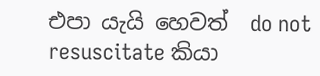එපා යැයි හෙවත්  do not resuscitate කියා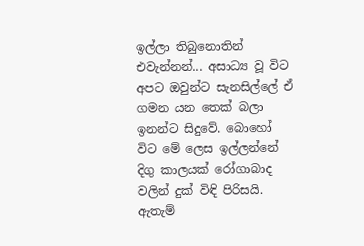ඉල්ලා තිබුනොතින් එවැන්නන්... අසාධ්‍ය වූ විට අපට ඔවුන්ට සැනසිල්ලේ ඒ ගමන යන තෙක් බලා ඉනන්ට සිදුවේ. බොහෝ විට මේ ලෙස ඉල්ලන්නේ දිගු කාලයක් රෝගාබාද වලින් දුක් විඳි පිරිසයි. ඇතැම්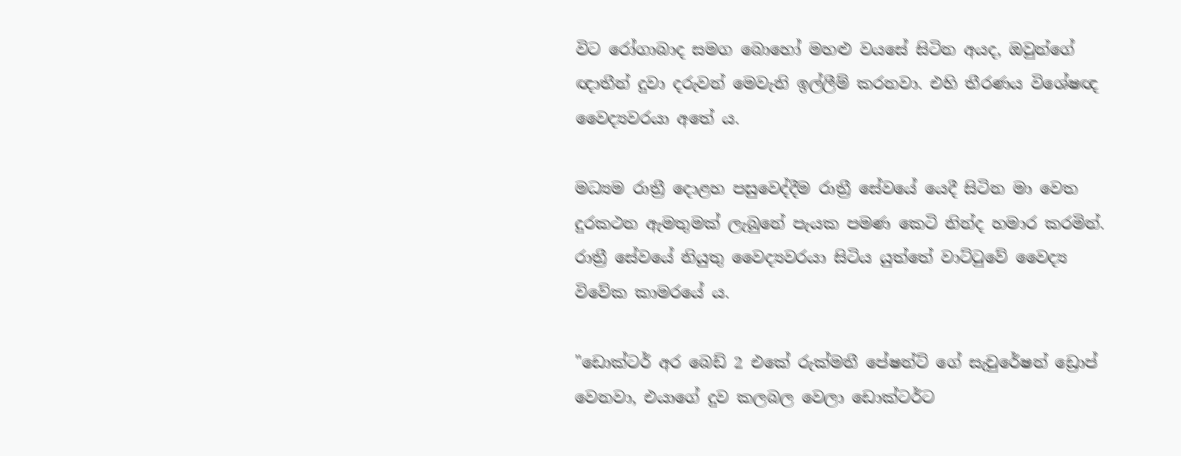විට රෝගාබාද සමග බොහෝ මහළු වයසේ සිටින අයද, ඔවුන්ගේ ඥාතීන් දුවා දරුවන් මෙවැනි ඉල්ලීම් කරනවා. එහි තීරණය විශේෂඥ වෛද්‍යවරයා අතේ ය.

මධ්‍යම රාත්‍රී දොළහ පසුවෙද්දීම රාත්‍රී සේවයේ යෙදී සිටින මා වෙත දුරකථන ඇමතුමක් ලැබුනේ පැයක පමණ කෙටි නින්ද හමාර කරමින්. රාත්‍රී සේවයේ නියුතු වෛද්‍යවරයා සිටිය යුත්තේ වාට්ටුවේ වෛද්‍ය විවේක කාමරයේ ය.

"ඩොක්ටර් අර බෙඩ් 2 එකේ රුක්මනී පේෂන්ට් ගේ සැචුරේෂන් ඩ්‍රොප් වෙනවා, එයාගේ දුව කලබල වෙලා ඩොක්ටර්ට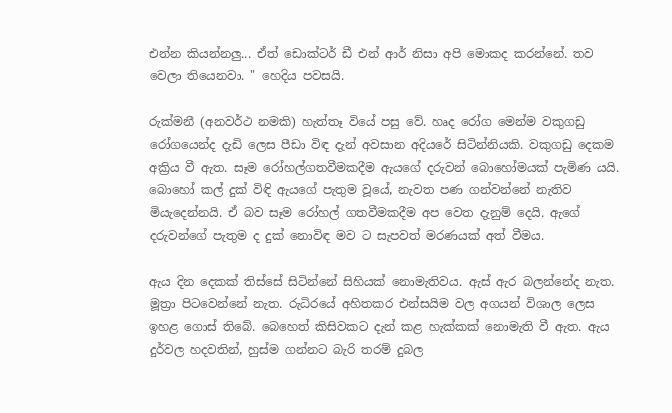එන්න කියන්නලු... ඒත් ඩොක්ටර් ඩී එන් ආර් නිසා අපි මොකද කරන්නේ. තව වෙලා තියෙනවා. " හෙදිය පවසයි.

රුක්මනී (අනවර්ථ නමකි) හැත්තෑ වියේ පසු වේ. හෘද රෝග මෙන්ම වකුගඩු රෝගයෙන්ද දැඩි ලෙස පීඩා විඳ දැන් අවසාන අදියරේ සිටින්නියකි. වකුගඩු දෙකම අක්‍රිය වී ඇත. සෑම රෝහල්ගතවීමකදීම ඇයගේ දරුවන් බොහෝමයක් පැමිණ යයි. බොහෝ කල් දුක් විඳි ඇයගේ පැතුම වූයේ, නැවත පණ ගන්වන්නේ නැතිව මියැදෙන්නයි. ඒ බව සෑම රෝහල් ගතවීමකදීම අප වෙත දැනුම් දෙයි. ඇගේ දරුවන්ගේ පැතුම ද දුක් නොවිඳ මව ට සැපවත් මරණයක් අත් වීමය.

ඇය දින දෙකක් තිස්සේ සිටින්නේ සිහියක් නොමැතිවය. ඇස් ඇර බලන්නේද නැත. මූත්‍රා පිටවෙන්නේ නැත. රුධිරයේ අහිතකර එන්සයිම වල අගයන් විශාල ලෙස ඉහළ ගොස් තිබේ. බෙහෙත් කිසිවකට දැන් කළ හැක්කක් නොමැති වී ඇත. ඇය දුර්වල හදවතින්, හුස්ම ගන්නට බැරි තරම් දුබල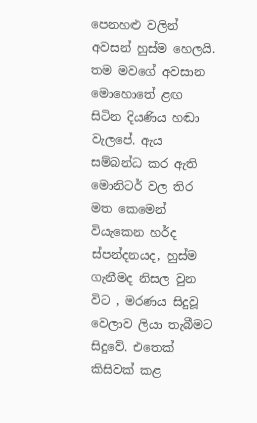පෙනහළු වලින් අවසන් හුස්ම හෙලයි. තම මවගේ අවසාන මොහොතේ ළඟ සිටින දියණිය හඬා වැලපේ. ඇය සම්බන්ධ කර ඇති මොනිටර් වල තිර මත කෙමෙන් වියැකෙන හර්ද ස්පන්දනයද, හුස්ම ගැනීමද නිසල වුන විට , මරණය සිදුවූ වෙලාව ලියා තැබීමට සිදුවේ. එතෙක් කිසිවක් කළ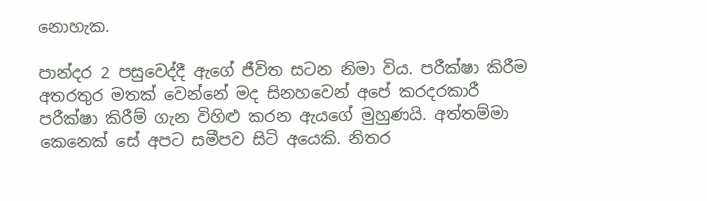නොහැක.

පාන්දර 2 පසුවෙද්දී ඇගේ ජීවිත සටන නිමා විය. පරීක්ෂා කිරීම  අතරතුර මතක් වෙන්නේ මද සිනහවෙන් අපේ කරදරකාරී පරීක්ෂා කිරීම් ගැන විහිළු කරන ඇයගේ මුහුණයි. අත්තම්මා කෙනෙක් සේ අපට සමීපව සිටි අයෙකි. නිතර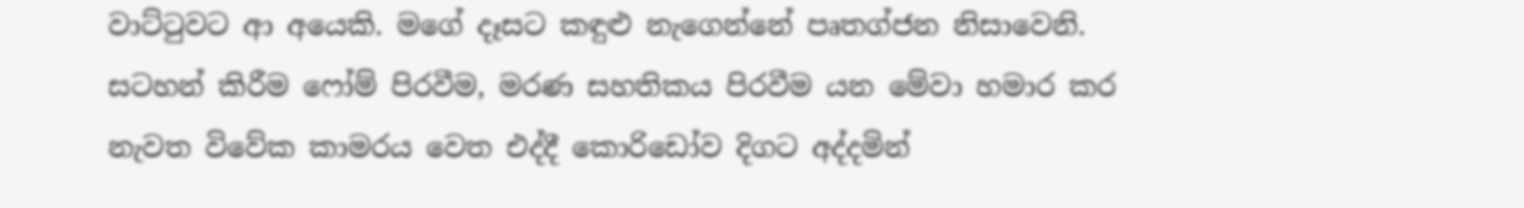වාට්ටුවට ආ අයෙකි. මගේ දෑසට කඳුළු නැගෙන්නේ පෘතග්ජන නිසාවෙනි. සටහන් කිරීම ෆෝම් පිරවීම, මරණ සහතිකය පිරවීම යන මේවා හමාර කර නැවත විවේක කාමරය වෙත එද්දී කොරිඩෝව දිගට අද්දමින්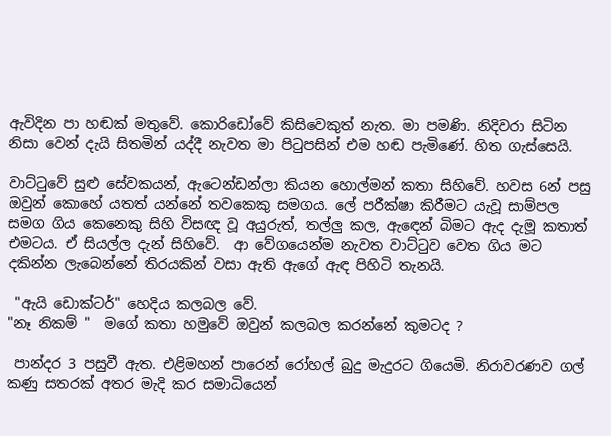ඇවිදින පා හඬක් මතුවේ. කොරිඩෝවේ කිසිවෙකුත් නැත. මා පමණි. නිදිවරා සිටින නිසා වෙන් දැයි සිතමින් යද්දී නැවත මා පිටුපසින් එම හඬ පැමිණේ. හිත ගැස්සෙයි.

වාට්ටුවේ සුළු සේවකයන්, ඇටෙන්ඩන්ලා කියන හොල්මන් කතා සිහිවේ. හවස 6න් පසු ඔවුන් කොහේ යතත් යන්නේ තවකෙකු සමගය. ලේ පරීක්ෂා කිරීමට යැවූ සාම්පල සමග ගිය කෙනෙකු සිහි විසඥ වූ අයුරුත්, තල්ලු කල, ඇඳෙන් බිමට ඇද දැමූ කතාත් එමටය. ඒ සියල්ල දැන් සිහිවේ.  ආ වේගයෙන්ම නැවත වාට්ටුව වෙත ගිය මට දකින්න ලැබෙන්නේ තිරයකින් වසා ඇති ඇගේ ඇඳ පිහිටි තැනයි.

 "ඇයි ඩොක්ටර්" හෙදිය කලබල වේ.
"නෑ නිකම් "  මගේ කතා හමුවේ ඔවුන් කලබල කරන්නේ කුමටද ?

 පාන්දර 3 පසුවී ඇත. එළිමහන් පාරෙන් රෝහල් බුදු මැදුරට ගියෙමි. නිරාවරණව ගල් කණු සතරක් අතර මැදි කර සමාධියෙන්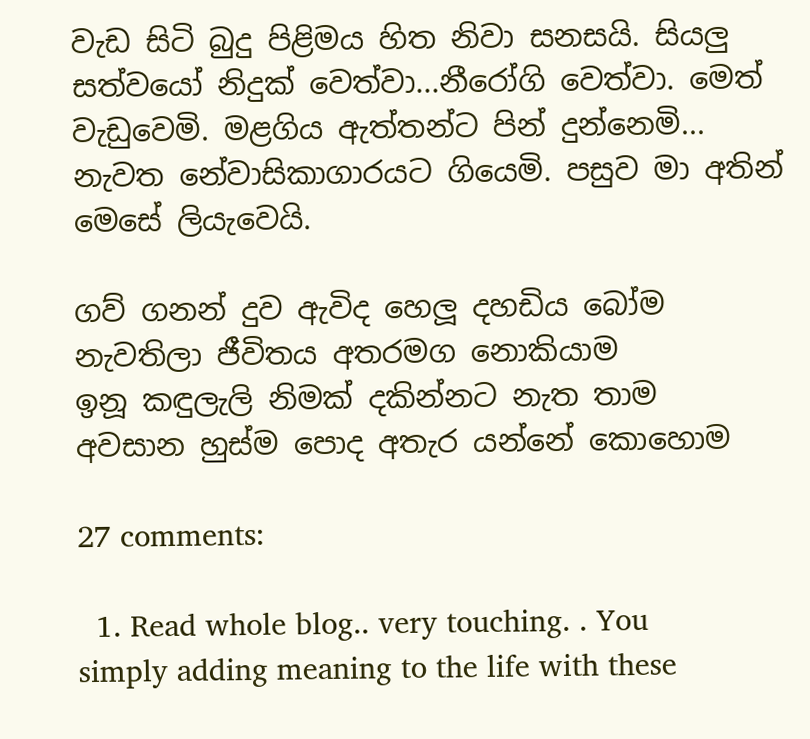වැඩ සිටි බුදු පිළිමය හිත නිවා සනසයි. සියලු සත්වයෝ නිදුක් වෙත්වා...නීරෝගි වෙත්වා. මෙත් වැඩුවෙමි. මළගිය ඇත්තන්ට පින් දුන්නෙමි... නැවත නේවාසිකාගාරයට ගියෙමි. පසුව මා අතින් මෙසේ ලියැවෙයි.

ගව් ගනන් දුව ඇවිද හෙලූ දහඩිය බෝම
නැවතිලා ජීවිතය අතරමග නොකියාම
ඉනූ කඳුලැලි නිමක් දකින්නට නැත තාම
අවසාන හුස්ම පොද අතැර යන්නේ කොහොම

27 comments:

  1. Read whole blog.. very touching. . You simply adding meaning to the life with these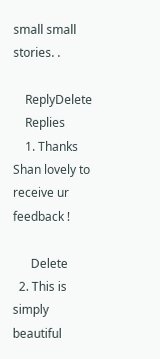small small stories. .

    ReplyDelete
    Replies
    1. Thanks Shan lovely to receive ur feedback !

      Delete
  2. This is simply beautiful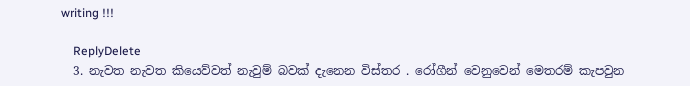writing !!!

    ReplyDelete
  3. නැවත නැවත කියෙව්වත් නැවුම් බවක් දැනෙන විස්තර . රෝගීන් වෙනුවෙන් මෙතරම් කැපවුන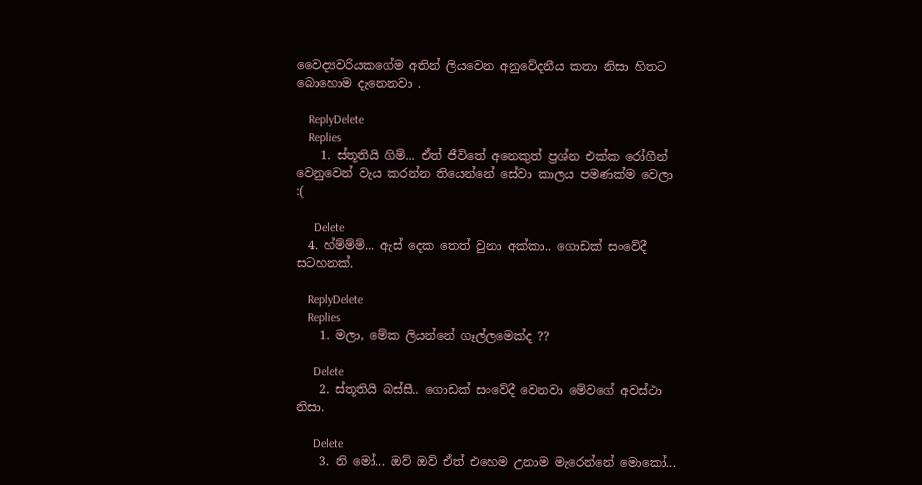වෛද්‍යවරියකගේම අතින් ලියවෙන අනුවේදනීය කතා නිසා හිතට බොහොම දැනෙනවා .

    ReplyDelete
    Replies
    1. ස්තූතියි ගිම්... ඒත් ජීවිතේ අනෙකුත් ප්‍රශ්න එක්ක රෝගීන් වෙනුවෙන් වැය කරන්න තියෙන්නේ සේවා කාලය පමණක්ම වෙලා :(

      Delete
  4. හ්ම්ම්ම්... ඇස් දෙක තෙත් වුනා අක්කා.. ගොඩක් සංවේදී සටහනක්.

    ReplyDelete
    Replies
    1. මලා, මේක ලියන්නේ ගෑල්ලමෙක්ද ??

      Delete
    2. ස්තූතියි බස්සී.. ගොඩක් සංවේදී වෙනවා මේවගේ අවස්ථා නිසා.

      Delete
    3. නි මෝ... ඔව් ඔව් ඒත් එහෙම උනාම මැරෙන්නේ මොකෝ...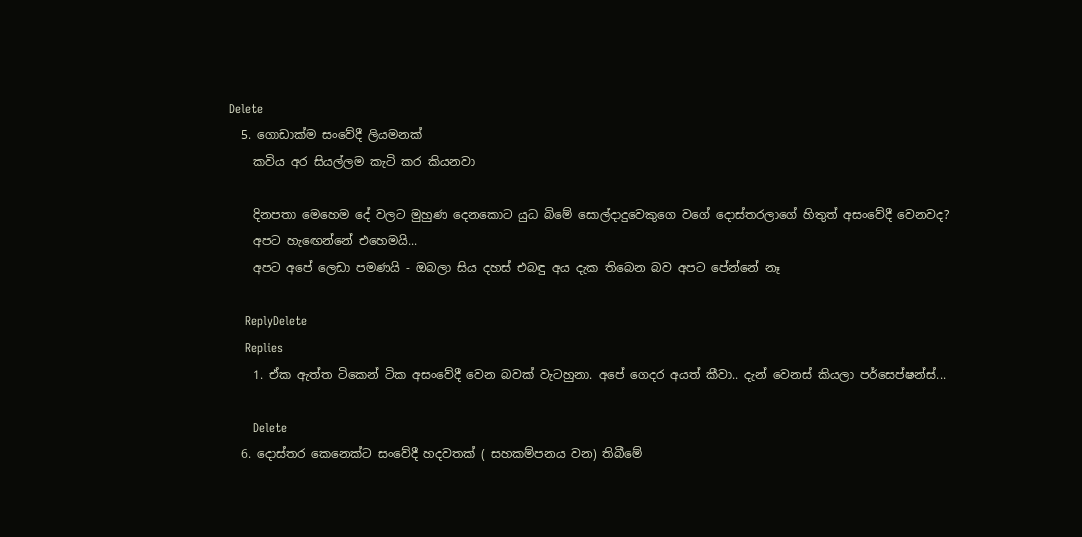Delete
  5. ගොඩාක්ම සංවේදී ලියමනක්
    කවිය අර සියල්ලම කැටි කර කියනවා

    දිනපතා මෙහෙම දේ වලට මුහුණ දෙනකොට යුධ බිමේ සොල්දාදුවෙකුගෙ වගේ දොස්තරලාගේ හිතුත් අසංවේදී වෙනවද?
    අපට හැඟෙන්නේ එහෙමයි...
    අපට අපේ ලෙඩා පමණයි - ඔබලා සිය දහස් එබඳු අය දැක තිබෙන බව අපට පේන්නේ නෑ

    ReplyDelete
    Replies
    1. ඒක ඇත්ත ටිකෙන් ටික අසංවේදී වෙන බවක් වැටහුනා. අපේ ගෙදර අයත් කීවා.. දැන් වෙනස් කියලා පර්සෙප්ෂන්ස්...

      Delete
  6. දොස්තර කෙනෙක්ට සංවේදී හදවතක් ( සහකම්පනය වන) තිබීමේ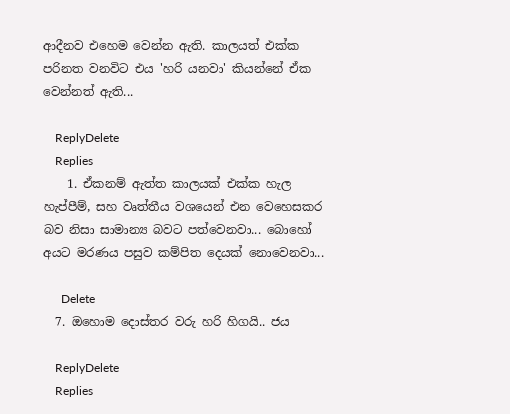ආදීනව එහෙම වෙන්න ඇති. කාලයත් එක්ක පරිනත වනවිට එය 'හරි යනවා' කියන්නේ ඒක වෙන්නත් ඇති...

    ReplyDelete
    Replies
    1. ඒකනම් ඇත්ත කාලයක් එක්ක හැල හැප්පීම්, සහ වෘත්තීය වශයෙන් එන වෙහෙසකර බව නිසා සාමාන්‍ය බවට පත්වෙනවා... බොහෝ අයට මරණය පසුව කම්පිත දෙයක් නොවෙනවා...

      Delete
  7. ඔහොම දොස්තර වරු හරි හිගයි.. ජය

    ReplyDelete
    Replies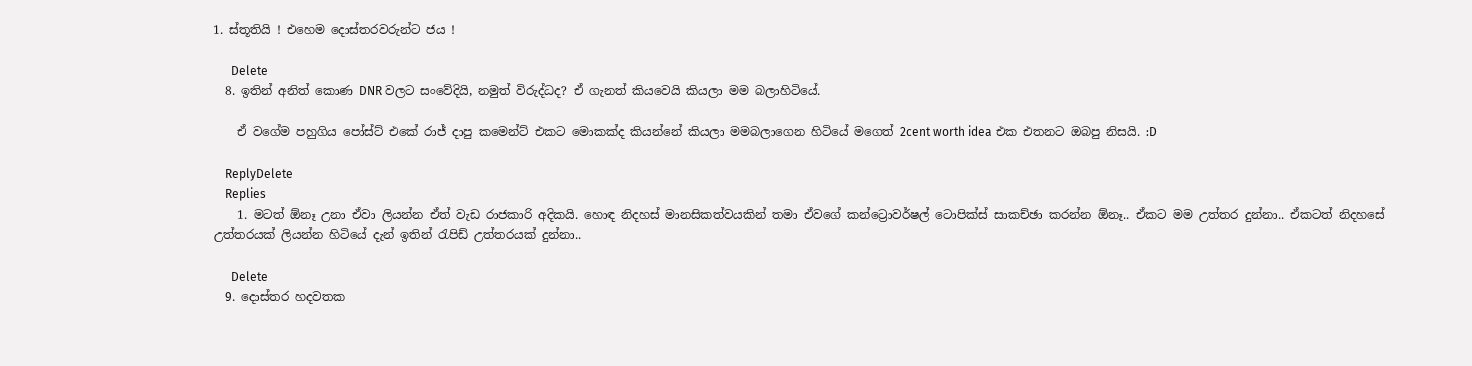1. ස්තූතියි ! එහෙම දොස්තරවරුන්ට ජය !

      Delete
  8. ඉතින් අනිත් කොණ DNR වලට සංවේදියි, නමුත් විරුද්ධද? ඒ ගැනත් කියවෙයි කියලා මම බලාහිටියේ.

    ඒ වගේම පහුගිය පෝස්ට් එකේ රාජ් දාපු කමෙන්ට් එකට මොකක්ද කියන්නේ කියලා මමබලාගෙන හිටියේ මගෙත් 2cent worth idea එක එතනට ඔබපු නිසයි. :D

    ReplyDelete
    Replies
    1. මටත් ඕනෑ උනා ඒවා ලියන්න ඒත් වැඩ රාජකාරි අදිකයි. හොඳ නිදහස් මානසිකත්වයකින් තමා ඒවගේ කන්ට්‍රොවර්ෂල් ටොපික්ස් සාකච්ඡා කරන්න ඕනෑ.. ඒකට මම උත්තර දුන්නා.. ඒකටත් නිදහසේ උත්තරයක් ලියන්න හිටියේ දැන් ඉතින් රැපිඩ් උත්තරයක් දුන්නා..

      Delete
  9. දොස්තර හදවතක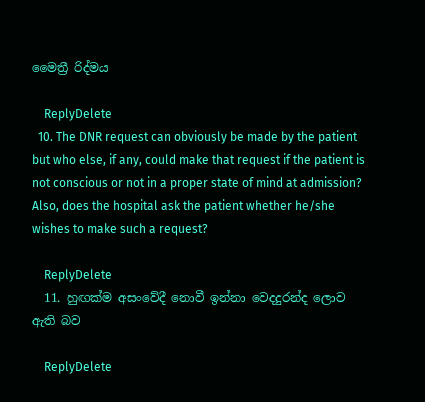මෛත්‍රී රිද්මය

    ReplyDelete
  10. The DNR request can obviously be made by the patient but who else, if any, could make that request if the patient is not conscious or not in a proper state of mind at admission? Also, does the hospital ask the patient whether he/she wishes to make such a request?

    ReplyDelete
  11. හුඟක්ම අසංවේදී නොවී ඉන්නා වෙදදුරන්ද ලොව ඇති බව

    ReplyDelete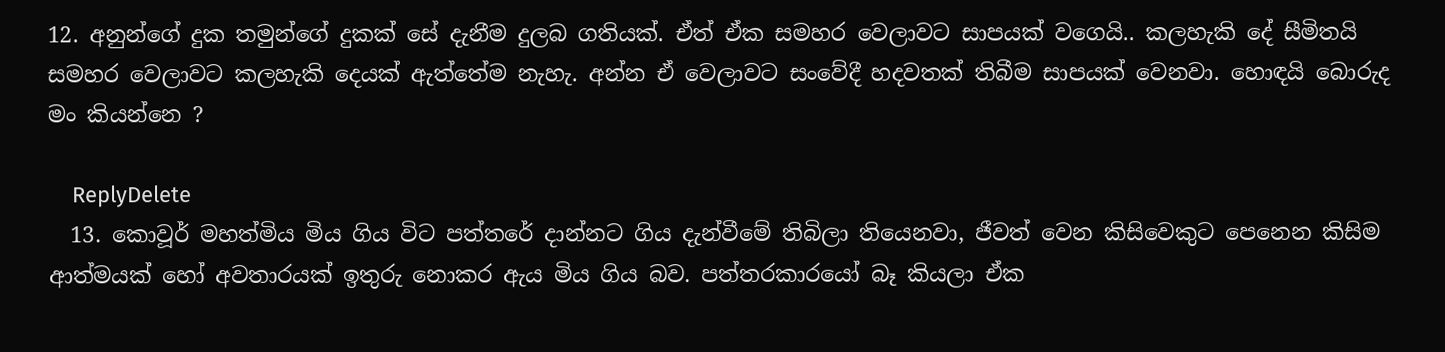12. අනුන්ගේ දුක තමුන්ගේ දුකක් සේ දැනීම දුලබ ගතියක්. ඒත් ඒක සමහර වෙලාවට සාපයක් වගෙයි.. කලහැකි දේ සීමිතයි සමහර වෙලාවට කලහැකි දෙයක් ඇත්තේම නැහැ. අන්න ඒ වෙලාවට සංවේදී හදවතක් තිබීම සාපයක් වෙනවා. හොඳයි බොරුද මං කියන්නෙ ?

    ReplyDelete
  13. කොවූර් මහත්මිය මිය ගිය විට පත්තරේ දාන්නට ගිය දැන්වීමේ තිබිලා තියෙනවා, ජීවත් වෙන කිසිවෙකුට පෙනෙන කිසිම ආත්මයක් හෝ අවතාරයක් ඉතුරු නොකර ඇය මිය ගිය බව. පත්තරකාරයෝ බෑ කියලා ඒක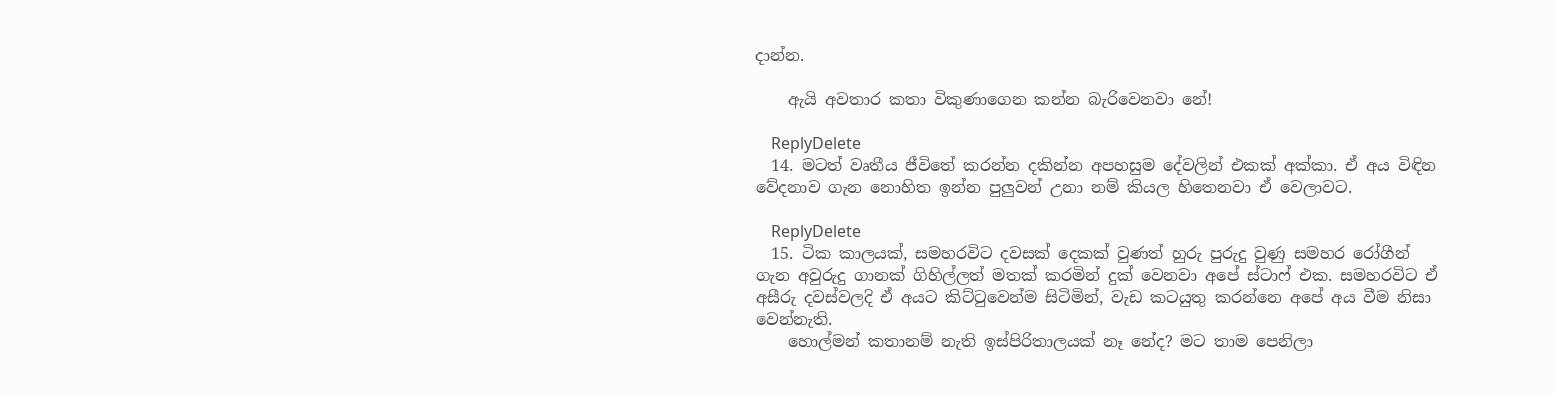දාන්න.

    ඇයි අවතාර කතා විකුණාගෙන කන්න බැරිවෙනවා නේ!

    ReplyDelete
  14. මටත් වෘතීය ජීවිතේ කරන්න දකින්න අපහසුම දේවලින් එකක් අක්කා. ඒ අය විඳින වේදනාව ගැන නොහිත ඉන්න පුලුවන් උනා නම් කියල හිතෙනවා ඒ වෙලාවට.

    ReplyDelete
  15. ටික කාලයක්, සමහරවිට දවසක් දෙකක් වුණත් හුරු පුරුදු වුණු සමහර රෝගීන් ගැන අවුරුදු ගානක් ගිහිල්ලත් මතක් කරමින් දුක් වෙනවා අපේ ස්ටාෆ් එක. සමහරවිට ඒ අසීරු දවස්වලදි ඒ අයට කිට්ටුවෙන්ම සිටිමින්, වැඩ කටයුතු කරන්නෙ අපේ අය වීම නිසා වෙන්නැති.
    හොල්මන් කතානම් නැති ඉස්පිරිතාලයක් නෑ නේද? මට තාම පෙනිලා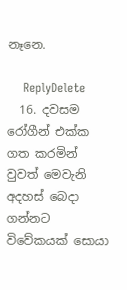නෑනෙ.

    ReplyDelete
  16. දවසම රෝගීන් එක්ක ගත කරමින් වුවත් මෙවැනි අදහස් බෙදා ගන්නට විවේකයක් සොයා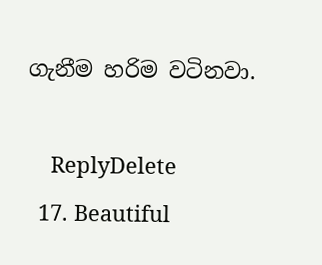ගැනීම හරිම වටිනවා.

    ReplyDelete
  17. Beautiful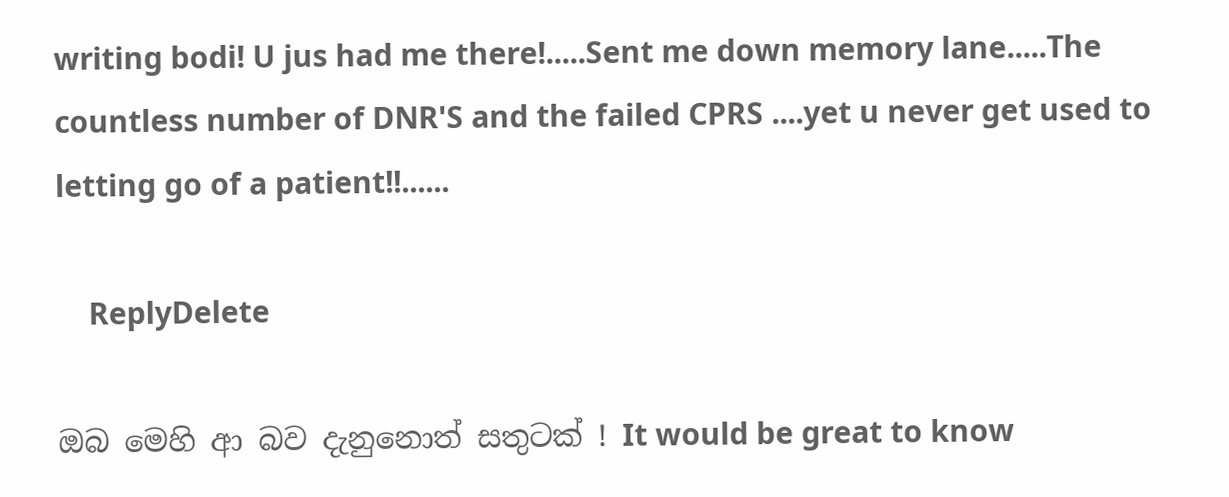writing bodi! U jus had me there!.....Sent me down memory lane.....The countless number of DNR'S and the failed CPRS ....yet u never get used to letting go of a patient!!......

    ReplyDelete

ඔබ මෙහි ආ බව දැනුනොත් සතුටක් ! It would be great to know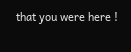that you were here !